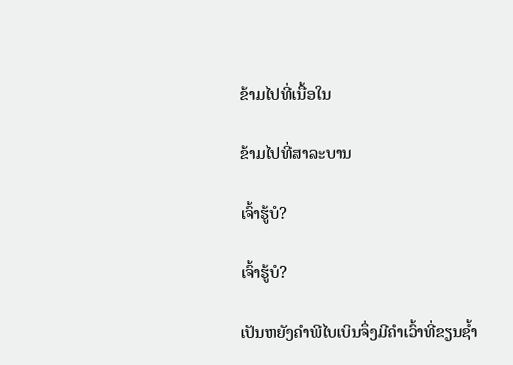ຂ້າມໄປທີ່ເນື້ອໃນ

ຂ້າມໄປທີ່ສາລະບານ

ເຈົ້າຮູ້ບໍ?

ເຈົ້າຮູ້ບໍ?

ເປັນຫຍັງຄຳພີໄບເບິນຈຶ່ງມີຄຳເວົ້າທີ່ຂຽນຊ້ຳ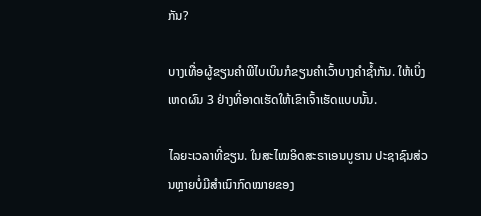ກັນ?

ບາງເທື່ອຜູ້ຂຽນຄຳພີໄບເບິນກໍຂຽນຄຳເວົ້າບາງຄຳຊ້ຳກັນ. ໃຫ້ເບິ່ງເຫດຜົນ 3 ຢ່າງທີ່ອາດເຮັດໃຫ້ເຂົາເຈົ້າເຮັດແບບນັ້ນ.

ໄລຍະເວລາທີ່ຂຽນ. ໃນສະໄໝອິດສະຣາເອນບູຮານ ປະຊາຊົນສ່ວນຫຼາຍບໍ່ມີສຳເນົາກົດໝາຍຂອງ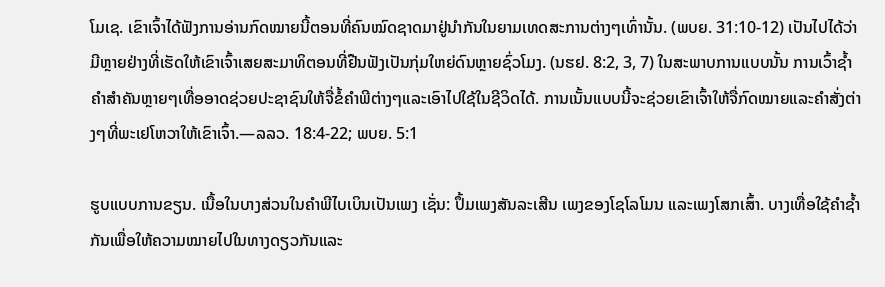ໂມເຊ. ເຂົາເຈົ້າໄດ້ຟັງການອ່ານກົດໝາຍນີ້ຕອນທີ່ຄົນໝົດຊາດມາຢູ່ນຳກັນໃນຍາມເທດສະການຕ່າງໆເທົ່ານັ້ນ. (ພບຍ. 31:10-12) ເປັນໄປໄດ້ວ່າມີຫຼາຍຢ່າງທີ່ເຮັດໃຫ້ເຂົາເຈົ້າເສຍສະມາທິຕອນທີ່ຢືນຟັງເປັນກຸ່ມໃຫຍ່ດົນຫຼາຍຊົ່ວໂມງ. (ນຮຢ. 8:2, 3, 7) ໃນສະພາບການແບບນັ້ນ ການເວົ້າຊ້ຳຄຳສຳຄັນຫຼາຍໆເທື່ອອາດຊ່ວຍປະຊາຊົນໃຫ້ຈື່ຂໍ້ຄຳພີຕ່າງໆແລະເອົາໄປໃຊ້ໃນຊີວິດໄດ້. ການເນັ້ນແບບນີ້ຈະຊ່ວຍເຂົາເຈົ້າໃຫ້ຈື່ກົດໝາຍແລະຄຳສັ່ງຕ່າງໆທີ່ພະເຢໂຫວາໃຫ້ເຂົາເຈົ້າ.—ລລວ. 18:4-22; ພບຍ. 5:1

ຮູບແບບການຂຽນ. ເນື້ອໃນບາງສ່ວນໃນຄຳພີໄບເບິນເປັນເພງ ເຊັ່ນ: ປຶ້ມເພງສັນລະເສີນ ເພງຂອງໂຊໂລໂມນ ແລະເພງໂສກເສົ້າ. ບາງເທື່ອໃຊ້ຄຳຊ້ຳກັນເພື່ອໃຫ້ຄວາມໝາຍໄປໃນທາງດຽວກັນແລະ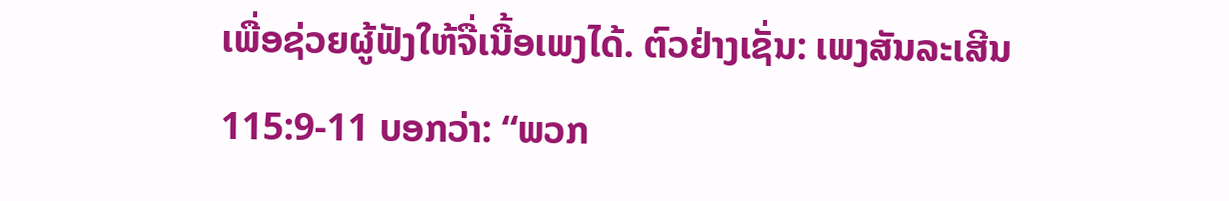ເພື່ອຊ່ວຍຜູ້ຟັງໃຫ້ຈື່ເນື້ອເພງໄດ້. ຕົວຢ່າງເຊັ່ນ: ເພງສັນລະເສີນ 115:9-11 ບອກວ່າ: “ພວກ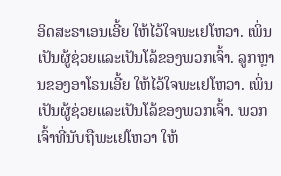ອິດສະຣາເອນເອີ້ຍ ໃຫ້ໄວ້ໃຈພະເຢໂຫວາ. ເພິ່ນເປັນຜູ້ຊ່ວຍແລະເປັນໂລ້ຂອງພວກເຈົ້າ. ລູກຫຼານຂອງອາໂຣນເອີ້ຍ ໃຫ້ໄວ້ໃຈພະເຢໂຫວາ. ເພິ່ນເປັນຜູ້ຊ່ວຍແລະເປັນໂລ້ຂອງພວກເຈົ້າ. ພວກເຈົ້າທີ່ນັບຖືພະເຢໂຫວາ ໃຫ້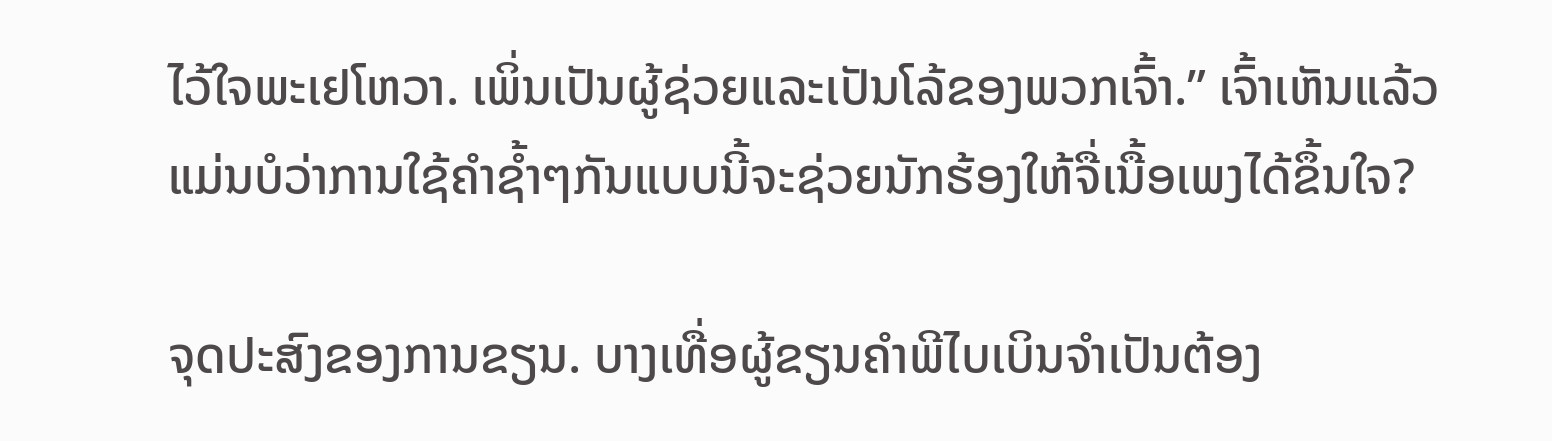ໄວ້ໃຈພະເຢໂຫວາ. ເພິ່ນເປັນຜູ້ຊ່ວຍແລະເປັນໂລ້ຂອງພວກເຈົ້າ.” ເຈົ້າເຫັນແລ້ວແມ່ນບໍວ່າການໃຊ້ຄຳຊ້ຳໆກັນແບບນີ້ຈະຊ່ວຍນັກຮ້ອງໃຫ້ຈື່ເນື້ອເພງໄດ້ຂຶ້ນໃຈ?

ຈຸດປະສົງຂອງການຂຽນ. ບາງເທື່ອຜູ້ຂຽນຄຳພີໄບເບິນຈຳເປັນຕ້ອງ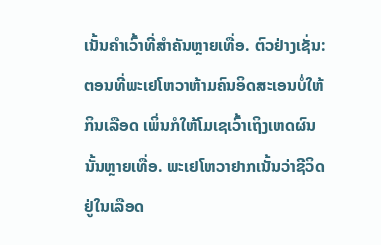ເນັ້ນຄຳເວົ້າທີ່ສຳຄັນຫຼາຍເທື່ອ. ຕົວຢ່າງເຊັ່ນ: ຕອນທີ່ພະເຢໂຫວາຫ້າມຄົນອິດສະເອນບໍ່ໃຫ້ກິນເລືອດ ເພິ່ນກໍໃຫ້ໂມເຊເວົ້າເຖິງເຫດຜົນນັ້ນຫຼາຍເທື່ອ. ພະເຢໂຫວາຢາກເນັ້ນວ່າຊີວິດຢູ່ໃນເລືອດ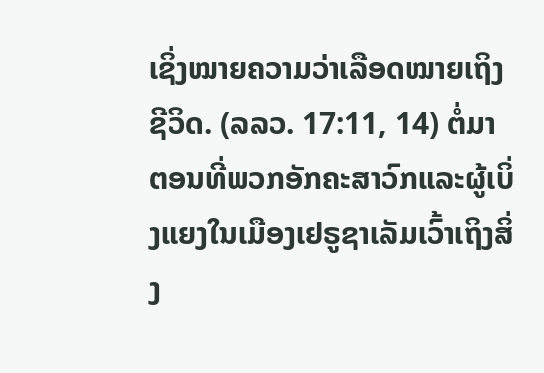ເຊິ່ງໝາຍຄວາມວ່າເລືອດໝາຍເຖິງຊີວິດ. (ລລວ. 17:11, 14) ຕໍ່ມາ ຕອນທີ່ພວກອັກຄະສາວົກແລະຜູ້ເບິ່ງແຍງໃນເມືອງເຢຣູຊາເລັມເວົ້າເຖິງສິ່ງ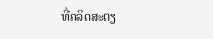ທີ່ຄລິດສະຕຽ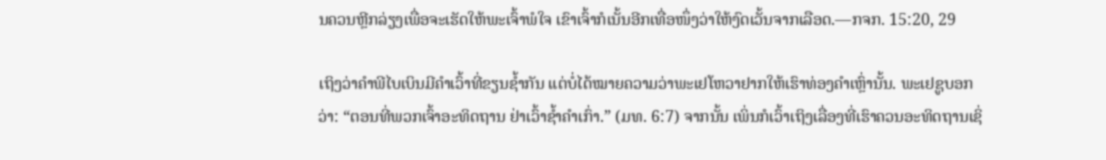ນຄວນຫຼີກລ່ຽງເພື່ອຈະເຮັດໃຫ້ພະເຈົ້າພໍໃຈ ເຂົາເຈົ້າກໍເນັ້ນອີກເທື່ອໜຶ່ງວ່າໃຫ້ງົດເວັ້ນຈາກເລືອດ.—ກຈກ. 15:20, 29

ເຖິງວ່າຄຳພີໄບເບິນມີຄຳເວົ້າທີ່ຂຽນຊ້ຳກັນ ແຕ່ບໍ່ໄດ້ໝາຍຄວາມວ່າພະເຢໂຫວາຢາກໃຫ້ເຮົາທ່ອງຄຳເຫຼົ່ານັ້ນ. ພະເຢຊູບອກວ່າ: “ຕອນທີ່ພວກເຈົ້າອະທິດຖານ ຢ່າເວົ້າຊ້ຳຄຳເກົ່າ.” (ມທ. 6:7) ຈາກນັ້ນ ເພິ່ນກໍເວົ້າເຖິງເລື່ອງທີ່ເຮົາຄວນອະທິດຖານເຊິ່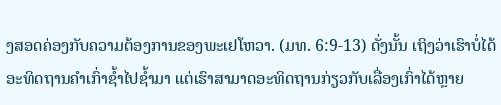ງສອດຄ່ອງກັບຄວາມຕ້ອງການຂອງພະເຢໂຫວາ. (ມທ. 6:9-13) ດັ່ງນັ້ນ ເຖິງວ່າເຮົາບໍ່ໄດ້ອະທິດຖານຄຳເກົ່າຊ້ຳໄປຊ້ຳມາ ແຕ່ເຮົາສາມາດອະທິດຖານກ່ຽວກັບເລື່ອງເກົ່າໄດ້ຫຼາຍ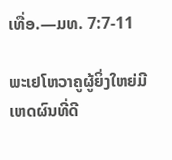ເທື່ອ.—ມທ. 7:7-11

ພະເຢໂຫວາຄູຜູ້ຍິ່ງໃຫຍ່ມີເຫດຜົນທີ່ດີ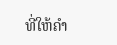ທີ່ໃຫ້ຄຳ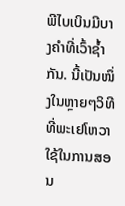ພີໄບເບິນມີບາງຄຳທີ່ເວົ້າຊ້ຳກັນ. ນີ້ເປັນໜຶ່ງໃນຫຼາຍໆວິທີທີ່ພະເຢໂຫວາໃຊ້ໃນການສອນ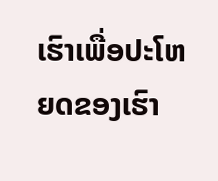ເຮົາເພື່ອປະໂຫຍດຂອງເຮົາ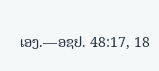ເອງ.—ອຊຢ. 48:17, 18